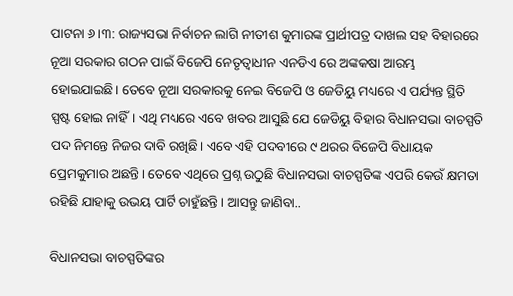ପାଟନା ୬।୩: ରାଜ୍ୟସଭା ନିର୍ବାଚନ ଲାଗି ନୀତୀଶ କୁମାରଙ୍କ ପ୍ରାର୍ଥୀପତ୍ର ଦାଖଲ ସହ ବିହାରରେ ନୂଆ ସରକାର ଗଠନ ପାଇଁ ବିଜେପି ନେତୃତ୍ୱାଧୀନ ଏନଡିଏ ରେ ଅଙ୍କକଷା ଆରମ୍ଭ ହୋଇଯାଇଛି। ତେବେ ନୂଆ ସରକାରକୁ ନେଇ ବିଜେପି ଓ ଜେଡିୟୁ ମଧ୍ୟରେ ଏ ପର୍ଯ୍ୟନ୍ତ ସ୍ଥିତି ସ୍ପଷ୍ଟ ହୋଇ ନାହିଁ। ଏଥି ମଧ୍ୟରେ ଏବେ ଖବର ଆସୁଛି ଯେ ଜେଡିୟୁ ବିହାର ବିଧାନସଭା ବାଚସ୍ପତି ପଦ ନିମନ୍ତେ ନିଜର ଦାବି ରଖିଛି। ଏବେ ଏହି ପଦବୀରେ ୯ ଥରର ବିଜେପି ବିଧାୟକ ପ୍ରେମକୁମାର ଅଛନ୍ତି। ତେବେ ଏଥିରେ ପ୍ରଶ୍ନ ଉଠୁଛି ବିଧାନସଭା ବାଚସ୍ପତିଙ୍କ ଏପରି କେଉଁ କ୍ଷମତା ରହିଛି ଯାହାକୁ ଉଭୟ ପାର୍ଟି ଚାହୁଁଛନ୍ତି। ଆସନ୍ତୁ ଜାଣିବା..

ବିଧାନସଭା ବାଚସ୍ପତିଙ୍କର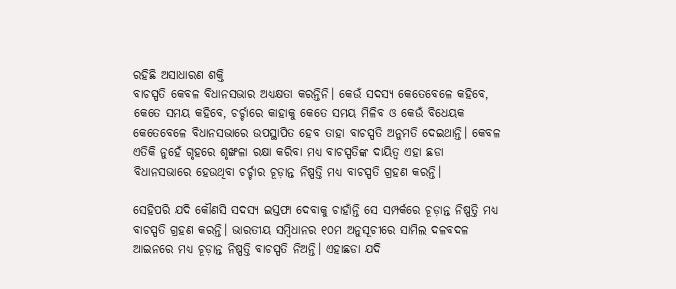ରହିଛି ଅସାଧାରଣ ଶକ୍ତି
ବାଚସ୍ପତି କେବଳ ବିଧାନସଭାର ଅଧ୍ୟକ୍ଷତା କରନ୍ତିନି। କେଉଁ ସଦସ୍ୟ କେତେବେଳେ କହିବେ, କେତେ ସମୟ କହିବେ, ଚର୍ଚ୍ଚାରେ କାହାକୁ କେତେ ସମୟ ମିଳିବ ଓ କେଉଁ ବିଧେୟକ କେତେବେଳେ ବିଧାନସଭାରେ ଉପସ୍ଥାପିତ ହେବ ତାହା ବାଚସ୍ପତି ଅନୁମତି ଦେଇଥାନ୍ତି। କେବଳ ଏତିକି ନୁହେଁ ଗୃହରେ ଶୃଙ୍ଖଳା ରକ୍ଷା କରିବା ମଧ୍ୟ ବାଚସ୍ପତିଙ୍କ ଦାୟିତ୍ୱ ଏହା ଛଡା ବିଧାନସଭାରେ ହେଉଥିବା ଚର୍ଚ୍ଚାର ଚୂଡ଼ାନ୍ତ ନିଷ୍ପତ୍ତି ମଧ୍ୟ ବାଚସ୍ପତି ଗ୍ରହଣ କରନ୍ତି।

ସେହିପରି ଯଦି କୌଣସି ସଦସ୍ୟ ଇସ୍ତଫା ଦେବାକୁ ଚାହାଁନ୍ତି ସେ ସମ୍ପର୍କରେ ଚୂଡ଼ାନ୍ତ ନିଷ୍ପତ୍ତି ମଧ୍ୟ ବାଚସ୍ପତି ଗ୍ରହଣ କରନ୍ତି। ଭାରତୀୟ ସମ୍ବିଧାନର ୧୦ମ ଅନୁସୂଚୀରେ ସାମିଲ ଦଳବଦଳ ଆଇନରେ ମଧ୍ୟ ଚୂଡ଼ାନ୍ତ ନିଷ୍ପତ୍ତି ବାଚସ୍ପତି ନିଅନ୍ତି। ଏହାଛଡା ଯଦି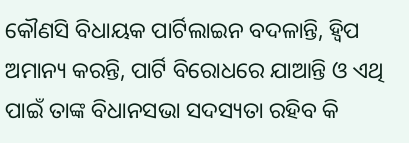କୌଣସି ବିଧାୟକ ପାର୍ଟିଲାଇନ ବଦଳାନ୍ତି, ହ୍ୱିପ ଅମାନ୍ୟ କରନ୍ତି, ପାର୍ଟି ବିରୋଧରେ ଯାଆନ୍ତି ଓ ଏଥି ପାଇଁ ତାଙ୍କ ବିଧାନସଭା ସଦସ୍ୟତା ରହିବ କି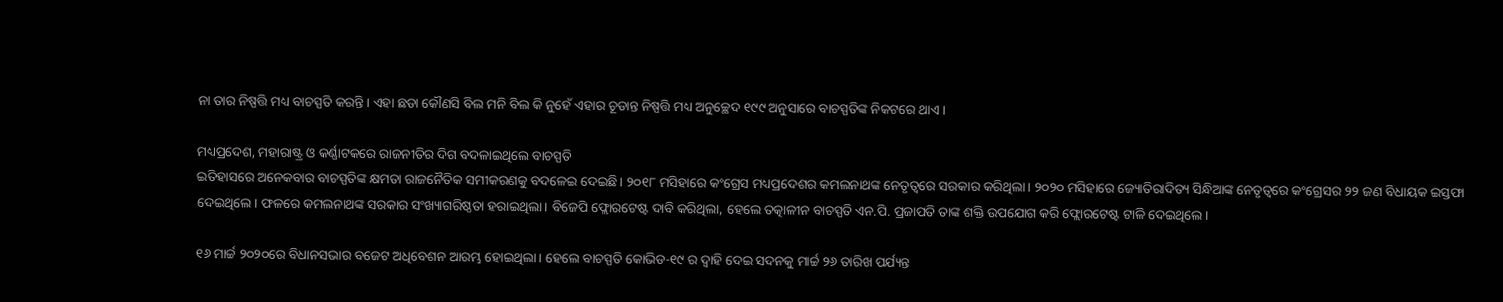ନା ତାର ନିଷ୍ପତ୍ତି ମଧ୍ୟ ବାଚସ୍ପତି କରନ୍ତି। ଏହା ଛଡା କୌଣସି ବିଲ ମନି ବିଲ କି ନୁହେଁ ଏହାର ଚୂଡାନ୍ତ ନିଷ୍ପତ୍ତି ମଧ୍ୟ ଅନୁଚ୍ଛେଦ ୧୯୯ ଅନୁସାରେ ବାଚସ୍ପତିଙ୍କ ନିକଟରେ ଥାଏ।

ମଧ୍ୟପ୍ରଦେଶ, ମହାରାଷ୍ଟ୍ର ଓ କର୍ଣ୍ଣାଟକରେ ରାଜନୀତିର ଦିଗ ବଦଳାଇଥିଲେ ବାଚସ୍ପତି
ଇତିହାସରେ ଅନେକବାର ବାଚସ୍ପତିଙ୍କ କ୍ଷମତା ରାଜନୈତିକ ସମୀକରଣକୁ ବଦଳେଇ ଦେଇଛି। ୨୦୧୮ ମସିହାରେ କଂଗ୍ରେସ ମଧ୍ୟପ୍ରଦେଶର କମଲନାଥଙ୍କ ନେତୃତ୍ୱରେ ସରକାର କରିଥିଲା। ୨୦୨୦ ମସିହାରେ ଜ୍ୟୋତିରାଦିତ୍ୟ ସିନ୍ଧିଆଙ୍କ ନେତୃତ୍ୱରେ କଂଗ୍ରେସର ୨୨ ଜଣ ବିଧାୟକ ଇସ୍ତଫା ଦେଇଥିଲେ। ଫଳରେ କମଲନାଥଙ୍କ ସରକାର ସଂଖ୍ୟାଗରିଷ୍ଠତା ହରାଇଥିଲା। ବିଜେପି ଫ୍ଲୋରଟେଷ୍ଟ ଦାବି କରିଥିଲା, ହେଲେ ତତ୍କାଳୀନ ବାଚସ୍ପତି ଏନ.ପି. ପ୍ରଜାପତି ତାଙ୍କ ଶକ୍ତି ଉପଯୋଗ କରି ଫ୍ଲୋରଟେଷ୍ଟ ଟାଳି ଦେଇଥିଲେ।

୧୬ ମାର୍ଚ୍ଚ ୨୦୨୦ରେ ବିଧାନସଭାର ବଜେଟ ଅଧିବେଶନ ଆରମ୍ଭ ହୋଇଥିଲା। ହେଲେ ବାଚସ୍ପତି କୋଭିଡ-୧୯ ର ଦ୍ୱାହି ଦେଇ ସଦନକୁ ମାର୍ଚ୍ଚ ୨୬ ତାରିଖ ପର୍ଯ୍ୟନ୍ତ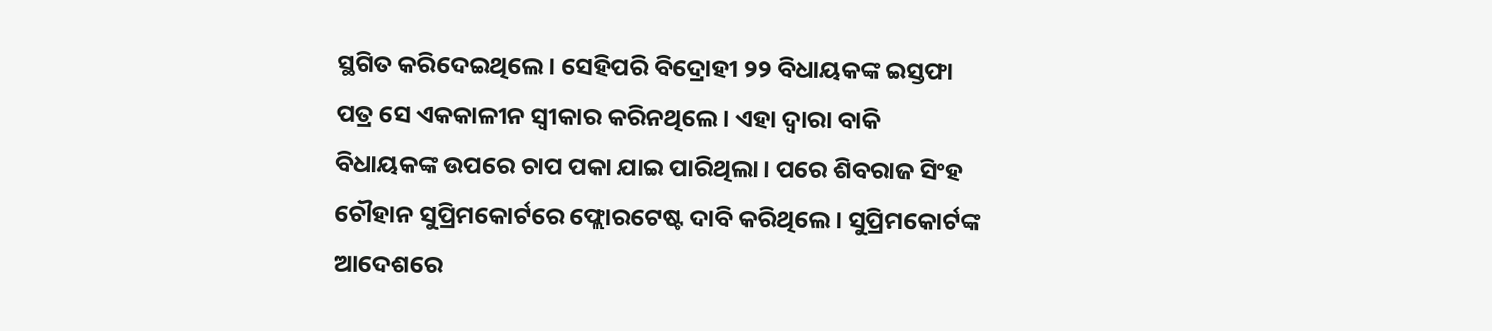ସ୍ଥଗିତ କରିଦେଇଥିଲେ। ସେହିପରି ବିଦ୍ରୋହୀ ୨୨ ବିଧାୟକଙ୍କ ଇସ୍ତଫା ପତ୍ର ସେ ଏକକାଳୀନ ସ୍ୱୀକାର କରିନଥିଲେ। ଏହା ଦ୍ୱାରା ବାକି ବିଧାୟକଙ୍କ ଉପରେ ଚାପ ପକା ଯାଇ ପାରିଥିଲା। ପରେ ଶିବରାଜ ସିଂହ ଚୌହାନ ସୁପ୍ରିମକୋର୍ଟରେ ଫ୍ଲୋରଟେଷ୍ଟ ଦାବି କରିଥିଲେ। ସୁପ୍ରିମକୋର୍ଟଙ୍କ ଆଦେଶରେ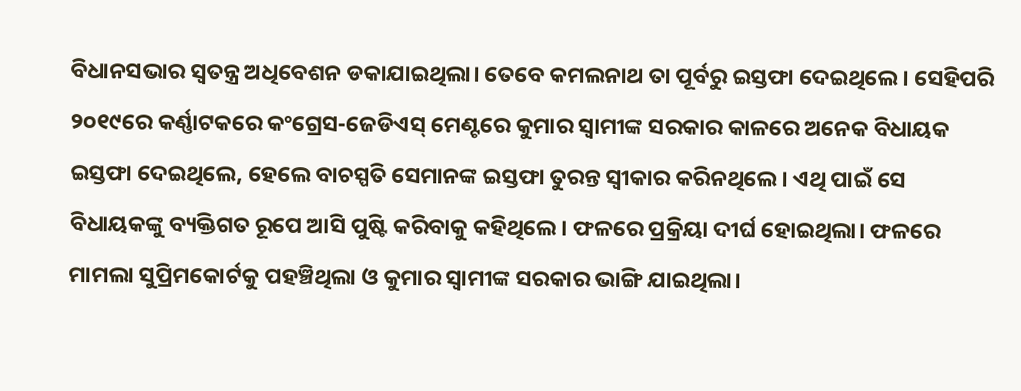ବିଧାନସଭାର ସ୍ୱତନ୍ତ୍ର ଅଧିବେଶନ ଡକାଯାଇଥିଲା। ତେବେ କମଲନାଥ ତା ପୂର୍ବରୁ ଇସ୍ତଫା ଦେଇଥିଲେ। ସେହିପରି ୨୦୧୯ରେ କର୍ଣ୍ଣାଟକରେ କଂଗ୍ରେସ-ଜେଡିଏସ୍ ମେଣ୍ଟରେ କୁମାର ସ୍ୱାମୀଙ୍କ ସରକାର କାଳରେ ଅନେକ ବିଧାୟକ ଇସ୍ତଫା ଦେଇଥିଲେ, ହେଲେ ବାଚସ୍ପତି ସେମାନଙ୍କ ଇସ୍ତଫା ତୁରନ୍ତ ସ୍ୱୀକାର କରିନଥିଲେ। ଏଥି ପାଇଁ ସେ ବିଧାୟକଙ୍କୁ ବ୍ୟକ୍ତିଗତ ରୂପେ ଆସି ପୁଷ୍ଟି କରିବାକୁ କହିଥିଲେ। ଫଳରେ ପ୍ରକ୍ରିୟା ଦୀର୍ଘ ହୋଇଥିଲା। ଫଳରେ ମାମଲା ସୁପ୍ରିମକୋର୍ଟକୁ ପହଞ୍ଚିଥିଲା ଓ କୁମାର ସ୍ୱାମୀଙ୍କ ସରକାର ଭାଙ୍ଗି ଯାଇଥିଲା।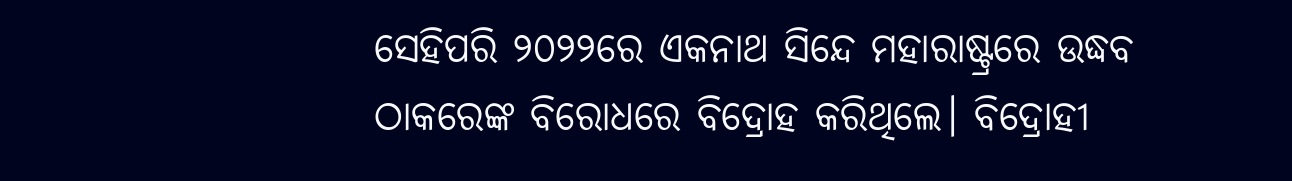ସେହିପରି ୨୦୨୨ରେ ଏକନାଥ ସିନ୍ଦେ ମହାରାଷ୍ଟ୍ରରେ ଉଦ୍ଧବ ଠାକରେଙ୍କ ବିରୋଧରେ ବିଦ୍ରୋହ କରିଥିଲେ। ବିଦ୍ରୋହୀ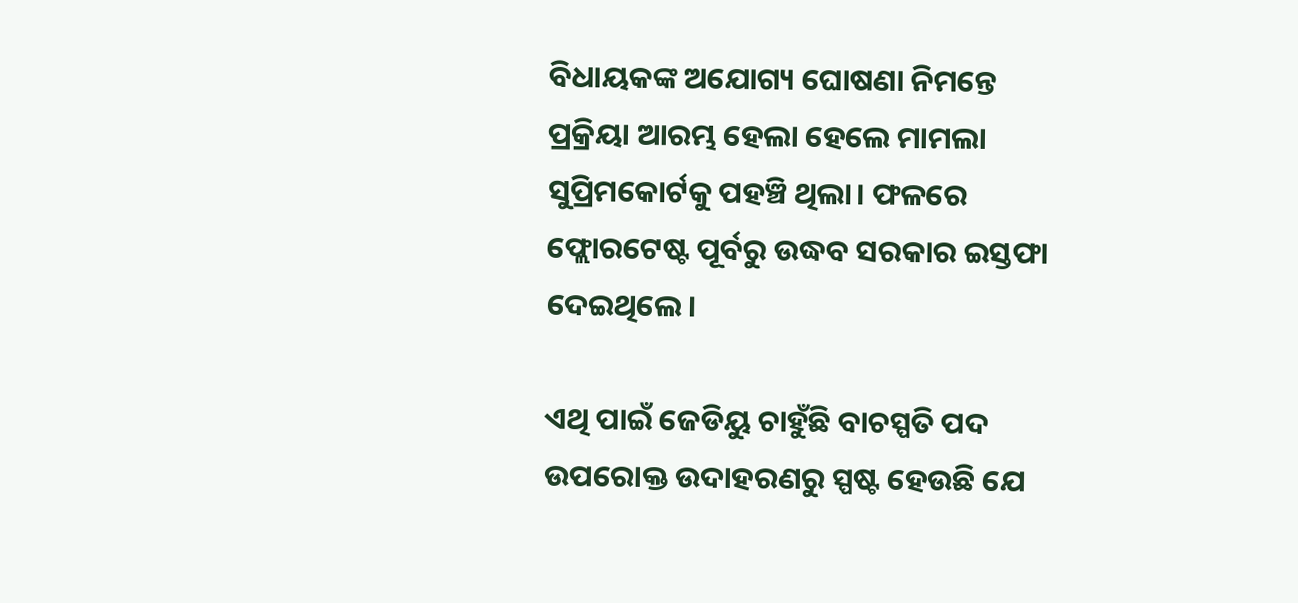ବିଧାୟକଙ୍କ ଅଯୋଗ୍ୟ ଘୋଷଣା ନିମନ୍ତେ ପ୍ରକ୍ରିୟା ଆରମ୍ଭ ହେଲା ହେଲେ ମାମଲା ସୁପ୍ରିମକୋର୍ଟକୁ ପହଞ୍ଚି ଥିଲା। ଫଳରେ ଫ୍ଲୋରଟେଷ୍ଟ ପୂର୍ବରୁ ଉଦ୍ଧବ ସରକାର ଇସ୍ତଫା ଦେଇଥିଲେ।

ଏଥି ପାଇଁ ଜେଡିୟୁ ଚାହୁଁଛି ବାଚସ୍ପତି ପଦ
ଉପରୋକ୍ତ ଉଦାହରଣରୁ ସ୍ପଷ୍ଟ ହେଉଛି ଯେ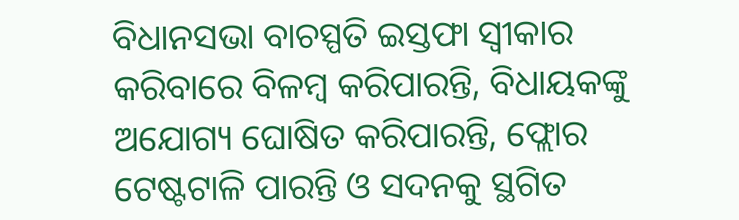ବିଧାନସଭା ବାଚସ୍ପତି ଇସ୍ତଫା ସ୍ୱୀକାର କରିବାରେ ବିଳମ୍ବ କରିପାରନ୍ତି, ବିଧାୟକଙ୍କୁ ଅଯୋଗ୍ୟ ଘୋଷିତ କରିପାରନ୍ତି, ଫ୍ଲୋର ଟେଷ୍ଟଟାଳି ପାରନ୍ତି ଓ ସଦନକୁ ସ୍ଥଗିତ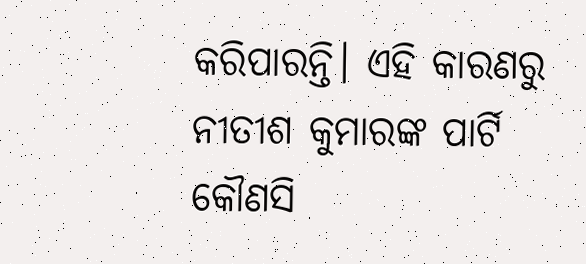କରିପାରନ୍ତି। ଏହି କାରଣରୁ ନୀତୀଶ କୁମାରଙ୍କ ପାର୍ଟି କୌଣସି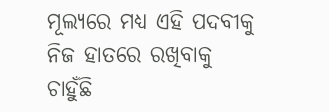ମୂଲ୍ୟରେ ମଧ୍ୟ ଏହି ପଦବୀକୁ ନିଜ ହାତରେ ରଖିବାକୁ ଚାହୁଁଛି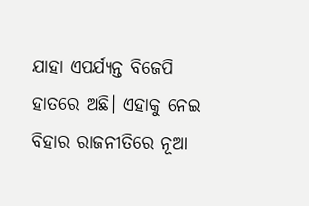ଯାହା ଏପର୍ଯ୍ୟନ୍ତ ବିଜେପି ହାତରେ ଅଛି। ଏହାକୁ ନେଇ ବିହାର ରାଜନୀତିରେ ନୂଆ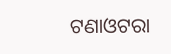ଟଣାଓଟରା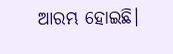ଆରମ୍ଭ ହୋଇଛି।